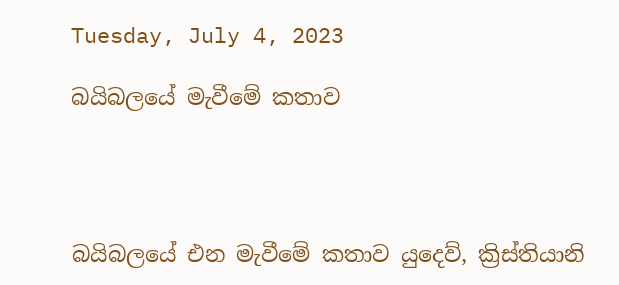Tuesday, July 4, 2023

බයිබලයේ මැවීමේ කතාව




බයිබලයේ එන මැවීමේ කතාව යුදෙව්, ක්‍රිස්තියානි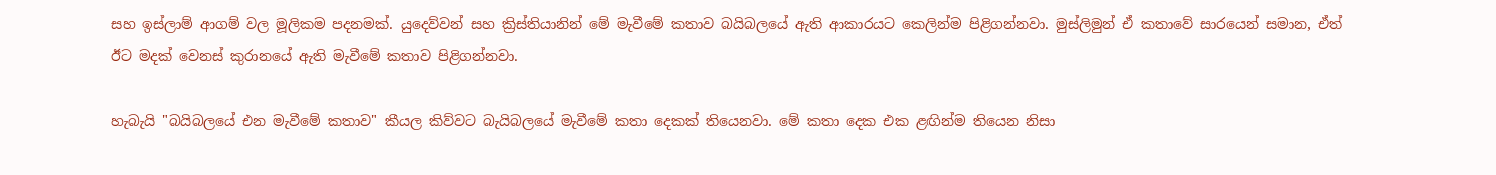සහ ඉස්ලාම් ආගම් වල මූලිකම පදනමක්. යුදෙව්වන් සහ ක්‍රිස්තියානින් මේ මැවීමේ කතාව බයිබලයේ ඇති ආකාරයට කෙලින්ම පිළිගන්නවා. මුස්ලිමුන් ඒ කතාවේ සාරයෙන් සමාන, ඒත් ඊට මදක් වෙනස් කුරානයේ ඇති මැවීමේ කතාව පිළිගන්නවා.

හැබැයි "බයිබලයේ එන මැවීමේ කතාව" කීයල කිව්වට බැයිබලයේ මැවීමේ කතා දෙකක් තියෙනවා. මේ කතා දෙක එක ළඟින්ම තියෙන නිසා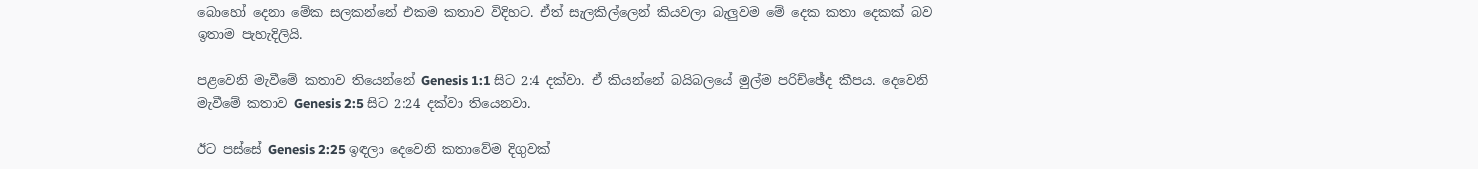බොහෝ දෙනා මේක සලකන්නේ එකම කතාව විදිහට. ඒත් සැලකිල්ලෙන් කියවලා බැලුවම මේ දෙක කතා දෙකක් බව ඉතාම පැහැදිලියි.

පළවෙනි මැවීමේ කතාව තියෙන්නේ Genesis 1:1 සිට 2:4 දක්වා. ඒ කියන්නේ බයිබලයේ මුල්ම පරිච්ඡේද කීපය. දෙවෙනි මැවීමේ කතාව Genesis 2:5 සිට 2:24 දක්වා තියෙනවා.

ඊට පස්සේ Genesis 2:25 ඉඳලා දෙවෙනි කතාවේම දිගුවක්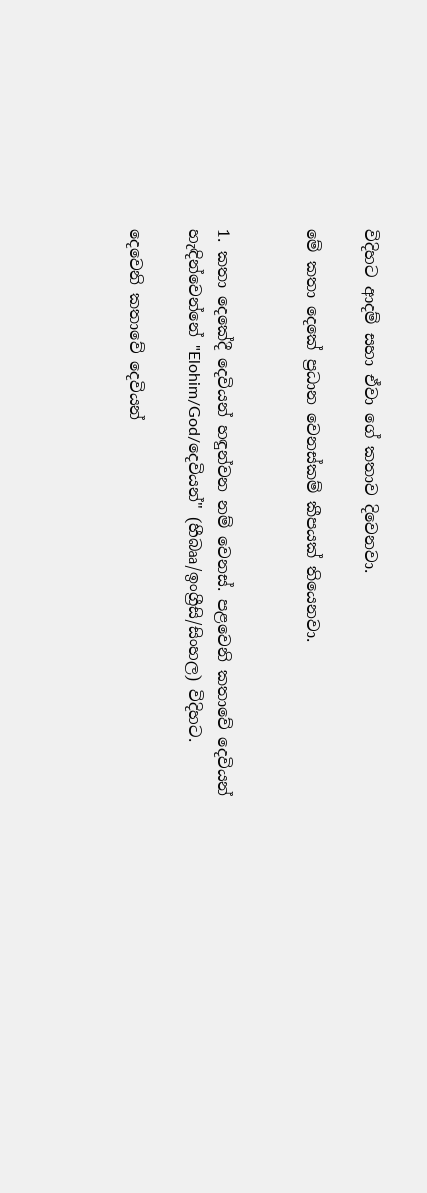විදිහට ආදම් සහා ඒවා ගේ කතාව දිවෙනවා.

මේ කතා දෙකේ ප්‍රධාන වෙනස්කම් කීපයක් තියෙනවා.


1. කතා දෙකේදී දෙවියන් හඳුන්වන නම් වෙනස්. පළවෙනි කතාවේ දෙවියන් හැඳින්වෙන්නේ "Elohim/God/දෙවියන්" (හීබෲ/ඉංග්‍රීසි/සිංහල) විදිහට.

දෙවෙනි කතාවේ දෙවියන්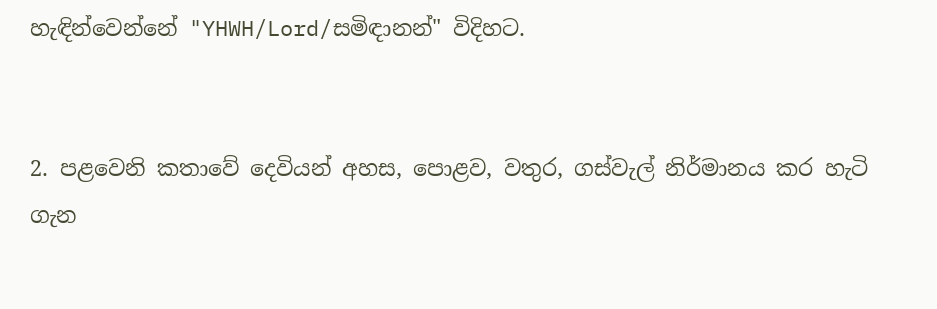හැඳින්වෙන්නේ "YHWH/Lord/සමිඳානන්" විදිහට.


2. පළවෙනි කතාවේ දෙවියන් අහස, පොළව, වතුර, ගස්වැල් නිර්මානය කර හැටි ගැන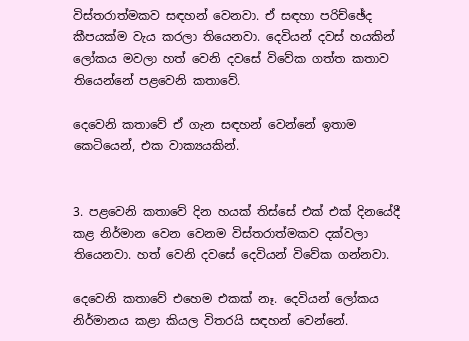විස්තරාත්මකව සඳහන් වෙනවා. ඒ සඳහා පරිච්ඡේද කීපයක්ම වැය කරලා තියෙනවා. දෙවියන් දවස් හයකින් ලෝකය මවලා හත් වෙනි දවසේ විවේක ගත්ත කතාව තියෙන්නේ පළවෙනි කතාවේ.

දෙවෙනි කතාවේ ඒ ගැන සඳහන් වෙන්නේ ඉතාම කෙටියෙන්, එක වාක්‍යයකින්.


3. පළවෙනි කතාවේ දින හයක් තිස්සේ එක් එක් දිනයේදී කළ නිර්මාන වෙන වෙනම විස්තරාත්මකව දක්වලා තියෙනවා. හත් වෙනි දවසේ දෙවියන් විවේක ගන්නවා.

දෙවෙනි කතාවේ එහෙම එකක් නෑ. දෙවියන් ලෝකය නිර්මානය කළා කියල විතරයි සඳහන් වෙන්නේ.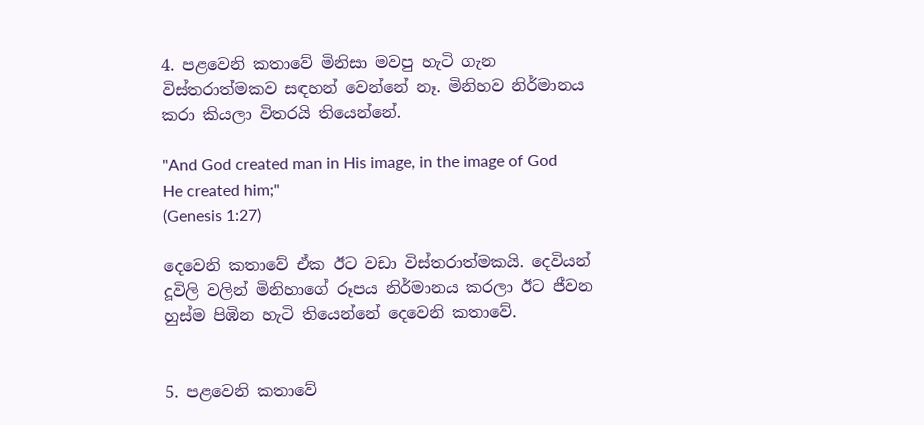4. පළවෙනි කතාවේ මිනිසා මවපු හැටි ගැන විස්තරාත්මකව සඳහන් වෙන්නේ නෑ. මිනිහව නිර්මානය කරා කියලා විතරයි තියෙන්නේ.

"And God created man in His image, in the image of God He created him;"
(Genesis 1:27)

දෙවෙනි කතාවේ ඒක ඊට වඩා විස්තරාත්මකයි. දෙවියන් දූවිලි වලින් මිනිහාගේ රූපය නිර්මානය කරලා ඊට ජීවන හුස්ම පිඹින හැටි තියෙන්නේ දෙවෙනි කතාවේ.


5. පළවෙනි කතාවේ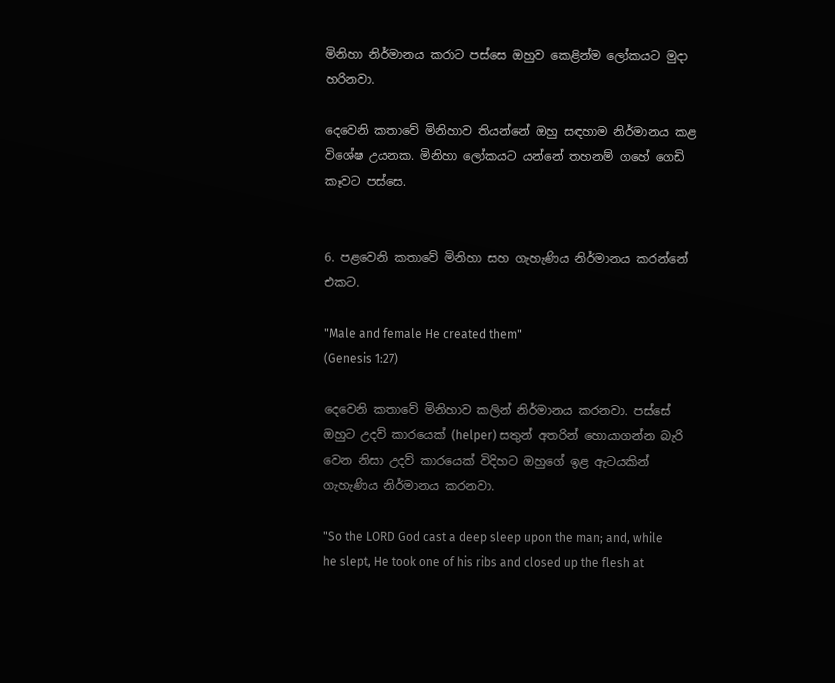මිනිහා නිර්මානය කරාට පස්සෙ ඔහුව කෙළින්ම ලෝකයට මුදා හරිනවා.

දෙවෙනි කතාවේ මිනිහාව තියන්නේ ඔහු සඳහාම නිර්මානය කළ විශේෂ උයනක. මිනිහා ලෝකයට යන්නේ තහනම් ගහේ ගෙඩි කෑවට පස්සෙ.


6. පළවෙනි කතාවේ මිනිහා සහ ගැහැණිය නිර්මානය කරන්නේ එකට.

"Male and female He created them"
(Genesis 1:27)

දෙවෙනි කතාවේ මිනිහාව කලින් නිර්මානය කරනවා. පස්සේ ඔහුට උදව් කාරයෙක් (helper) සතුන් අතරින් හොයාගන්න බැරි වෙන නිසා උදව් කාරයෙක් විදිහට ඔහුගේ ඉළ ඇටයකින් ගැහැණිය නිර්මානය කරනවා.

"So the LORD God cast a deep sleep upon the man; and, while he slept, He took one of his ribs and closed up the flesh at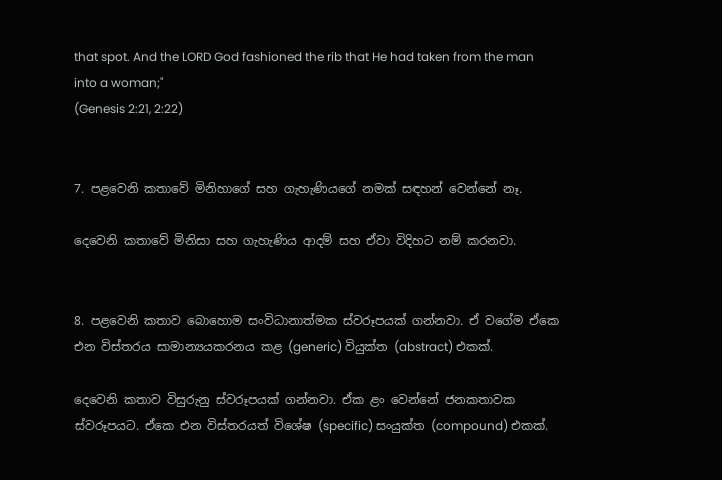that spot. And the LORD God fashioned the rib that He had taken from the man into a woman;"
(Genesis 2:21, 2:22)


7. පළවෙනි කතාවේ මිනිහාගේ සහ ගැහැණියගේ නමක් සඳහන් වෙන්නේ නෑ.

දෙවෙනි කතාවේ මිනිසා සහ ගැහැණිය ආදම් සහ ඒවා විදිහට නම් කරනවා.


8. පළවෙනි කතාව බොහොම සංවිධානාත්මක ස්වරූපයක් ගන්නවා. ඒ වගේම ඒකෙ එන විස්තරය සාමාන්‍යයකරනය කළ (generic) වියුක්ත (abstract) එකක්.

දෙවෙනි කතාව විසුරුනු ස්වරූපයක් ගන්නවා. ඒක ළං වෙන්නේ ජනකතාවක ස්වරූපයට. ඒකෙ එන විස්තරයත් විශේෂ (specific) සං‍යුක්ත (compound) එකක්.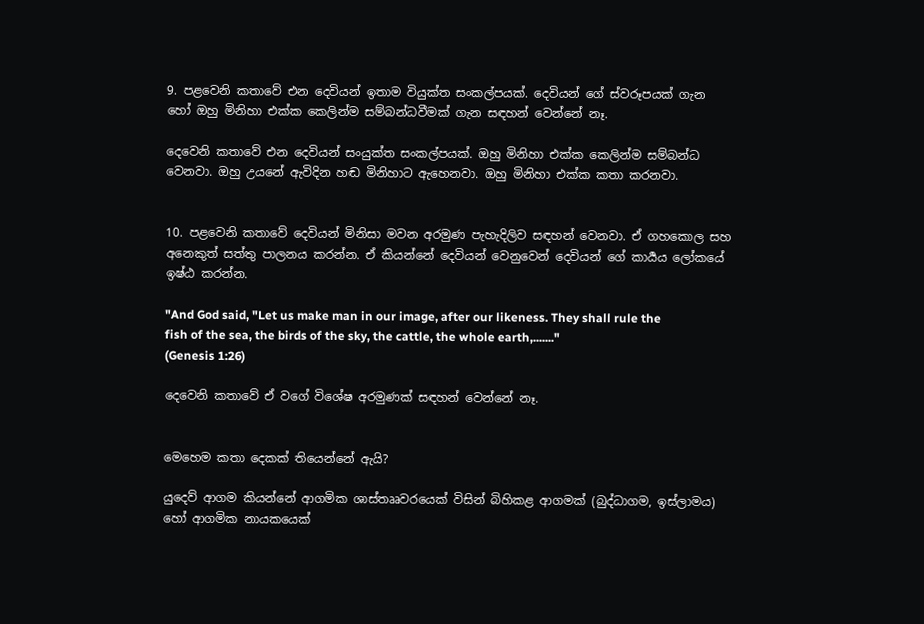9. පළවෙනි කතාවේ එන දෙවියන් ඉතාම වියුක්ත සංකල්පයක්. දෙවියන් ගේ ස්වරූපයක් ගැන හෝ ඔහු මිනිහා එක්ක කෙලින්ම සම්බන්ධවීමක් ගැන සඳහන් වෙන්නේ නෑ.

දෙවෙනි කතාවේ එන දෙවියන් සං‍යුක්ත සංකල්පයක්. ඔහු මිනිහා එක්ක කෙලින්ම සම්බන්ධ වෙනවා. ඔහු උයනේ ඇවිදින හඬ මිනිහාට ඇහෙනවා. ඔහු මිනිහා එක්ක කතා කරනවා.


10. පළවෙනි කතාවේ දෙවියන් මිනිසා මවන අරමුණ පැහැදිලිව සඳහන් වෙනවා. ඒ ගහකොල සහ අනෙකුත් සත්තු පාලනය කරන්න. ඒ කියන්නේ දෙවියන් වෙනුවෙන් දෙවියන් ගේ කාර්‍යය ලෝකයේ ඉෂ්ඨ කරන්න.

"And God said, "Let us make man in our image, after our likeness. They shall rule the fish of the sea, the birds of the sky, the cattle, the whole earth,......."
(Genesis 1:26)

දෙවෙනි කතාවේ ඒ වගේ විශේෂ අරමුණක් සඳහන් වෙන්නේ නෑ.


මෙහෙම කතා දෙකක් තියෙන්නේ ඇයි?

යුදෙව් ආගම කියන්නේ ආගමික ශාස්තෲවරයෙක් විසින් බිහිකළ ආගමක් (බුද්ධාගම, ඉස්ලාමය) හෝ ආගමික නායකයෙක්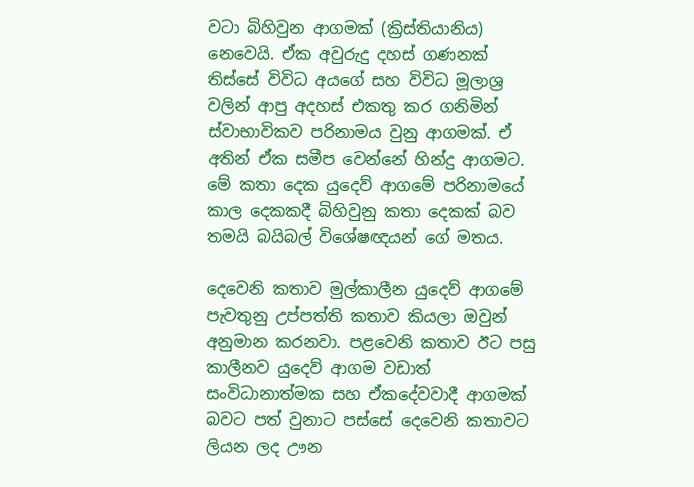වටා බිහිවුන ආගමක් (ක්‍රිස්තියානිය) නෙවෙයි. ඒක අවුරුදු දහස් ගණනක් තිස්සේ විවිධ අයගේ සහ විවිධ මූලාශ්‍ර වලින් ආපු අදහස් එකතු කර ගනිමින් ස්වාභාවිකව පරිනාමය වුනු ආගමක්. ඒ අතින් ඒක සමීප වෙන්නේ හින්දු ආගමට. මේ කතා දෙක යුදෙව් ආගමේ පරිනාමයේ කාල දෙකකදී බිහිවුනු කතා දෙකක් බව තමයි බයිබල් විශේෂඥයන් ගේ මතය.

දෙවෙනි කතාව මුල්කාලීන යුදෙව් ආගමේ පැවතුනු උප්පත්ති කතාව කියලා ඔවුන් අනුමාන කරනවා. පළවෙනි කතාව ඊට පසු කාලීනව යුදෙව් ආගම වඩාත් සංවිධානාත්මක සහ ඒකදේවවාදී ආගමක් බවට පත් වුනාට පස්සේ දෙවෙනි කතාවට ලියන ලද ඌන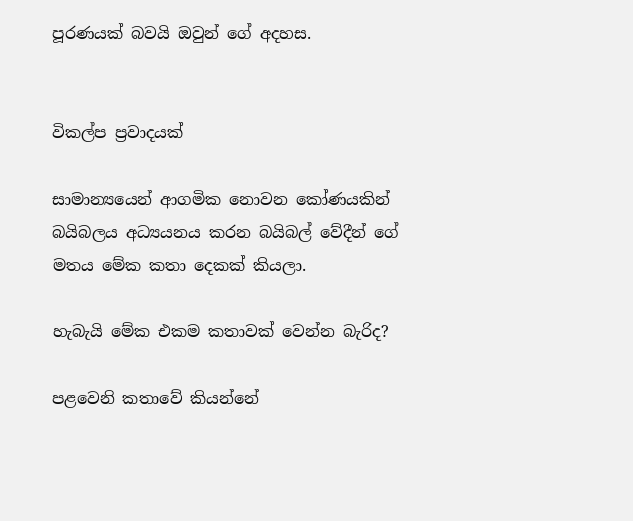පූරණයක් බවයි ඔවුන් ගේ අදහස.


විකල්ප ප්‍රවාදයක්

සාමාන්‍යයෙන් ආගමික නොවන කෝණයකින් බයිබලය අධ්‍යයනය කරන බයිබල් වේදීන් ගේ මතය මේක කතා දෙකක් කියලා.

හැබැයි මේක එකම කතාවක් වෙන්න බැරිද?

පළවෙනි කතාවේ කියන්නේ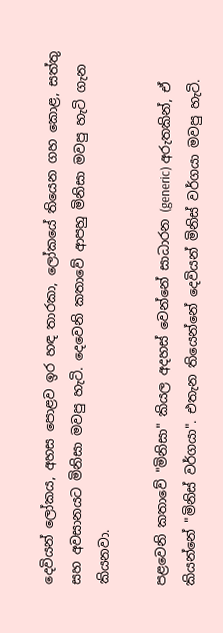දෙවියන් ලෝකය, අහස පොළව ඉර හඳ තාරකා, ලෝකයේ තියෙන ගහ කොළ, සත්තු සහ අවසානයට මිනිසා මවපු හැටි. දෙවෙනි කතාවේ ආපහු මිනිසා මවපු හැටි ගැන කියනවා.

පළවෙනි කතාවේ "මිනිසා" කියල අදහස් වෙන්නේ සාධාරන (generic) අරුතකින්, ඒ කියන්නේ "මිනිස් වර්ගයා". එතැන තියෙන්නේ දෙවියන් මිනිස් වර්ගයා මවපු හැටි.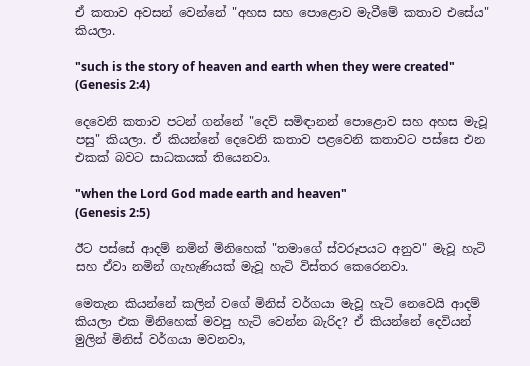ඒ කතාව අවසන් වෙන්නේ "අහස සහ පොළොව මැවීමේ කතාව එසේය" කියලා.

"such is the story of heaven and earth when they were created"
(Genesis 2:4)

දෙවෙනි කතාව පටන් ගන්නේ "දෙව් සමිඳානන් පොළොව සහ අහස මැවූ පසු" කියලා. ඒ කියන්නේ දෙවෙනි කතාව පළවෙනි කතාවට පස්සෙ එන එකක් බවට සාධකයක් තියෙනවා.

"when the Lord God made earth and heaven"
(Genesis 2:5)

ඊට පස්සේ ආදම් නමින් මිනිහෙක් "තමාගේ ස්වරූපයට අනුව" මැවූ හැටි සහ ඒවා නමින් ගැහැණියක් මැවූ හැටි විස්තර කෙරෙනවා.

මෙතැන කියන්නේ කලින් වගේ මිනිස් වර්ගයා මැවූ හැටි නෙවෙයි ආදම් කියලා එක මිනිහෙක් මවපු හැටි වෙන්න බැරිද? ඒ කියන්නේ දෙවියන් මුලින් මිනිස් වර්ගයා මවනවා,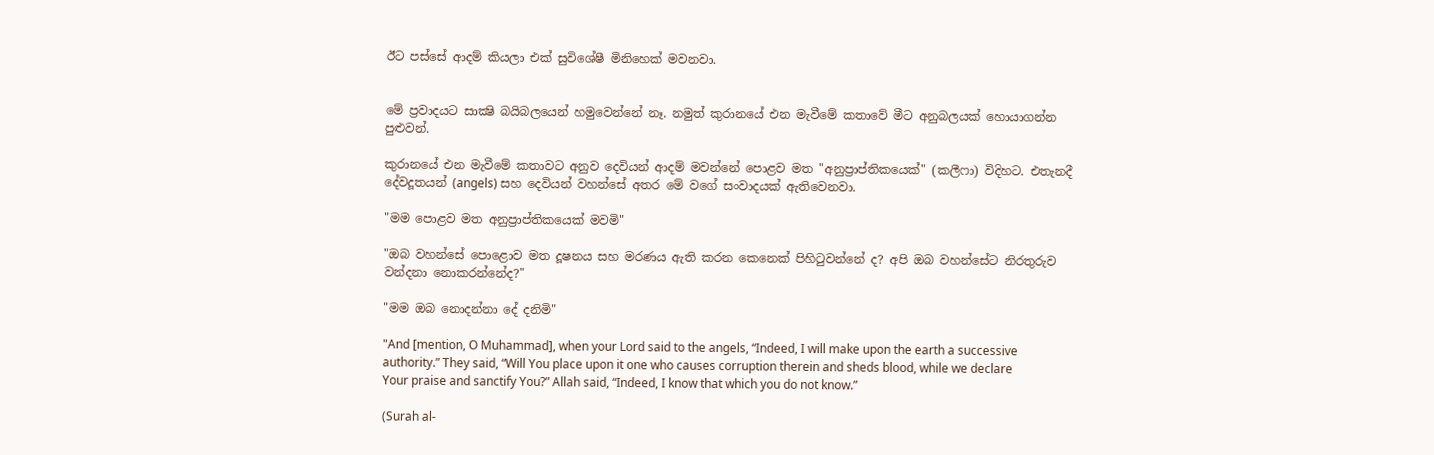ඊට පස්සේ ආදම් කියලා එක් සුවිශේෂී මිනිහෙක් මවනවා.


මේ ප්‍රවාදයට සාක්‍ෂි බයිබලයෙන් හමුවෙන්නේ නෑ. නමුත් කුරානයේ එන මැවීමේ කතාවේ මීට අනුබලයක් හොයාගන්න පුළුවන්.

කුරානයේ එන මැවීමේ කතාවට අනුව දෙවියන් ආදම් මවන්නේ පොළව මත "අනුප්‍රාප්තිකයෙක්" (කලීෆා) විදිහට. එතැනදී දේවදූතයන් (angels) සහ දෙවියන් වහන්සේ අතර මේ වගේ සංවාදයක් ඇතිවෙනවා.

"මම පොළව මත අනුප්‍රාප්තිකයෙක් මවමි"

"ඔබ වහන්සේ පොළොව මත දූෂනය සහ මරණය ඇති කරන කෙනෙක් පිහිටුවන්නේ ද? අපි ඔබ වහන්සේට නිරතුරුව වන්දනා නොකරන්නේද?"

"මම ඔබ නොදන්නා දේ දනිමි"

"And [mention, O Muhammad], when your Lord said to the angels, “Indeed, I will make upon the earth a successive authority.” They said, “Will You place upon it one who causes corruption therein and sheds blood, while we declare Your praise and sanctify You?” Allah said, “Indeed, I know that which you do not know.”

(Surah al-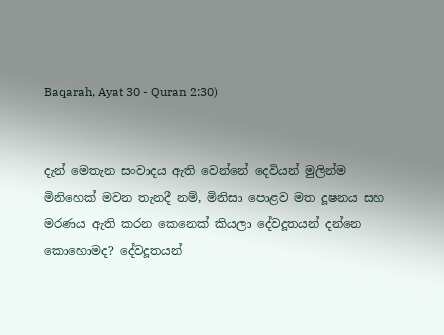Baqarah, Ayat 30 - Quran 2:30)


දැන් මෙතැන සංවාදය ඇති වෙන්නේ දෙවියන් මුලින්ම මිනිහෙක් මවන තැනදී නම්, මිනිසා පොළව මත දූෂනය සහ මරණය ඇති කරන කෙනෙක් කියලා දේවදූතයන් දන්නෙ කොහොමද? දේවදූතයන්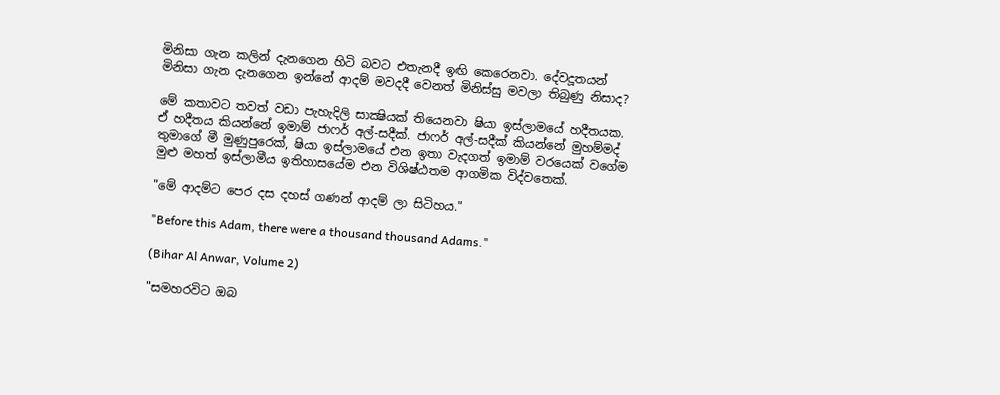මිනිසා ගැන කලින් දැනගෙන හිටි බවට එතැනදී ඉඟි කෙරෙනවා. දේවදූතයන් මිනිසා ගැන දැනගෙන ඉන්නේ ආදම් මවදදී වෙනත් මිනිස්සු මවලා තිබුණු නිසාද?

මේ කතාවට තවත් වඩා පැහැදිලි සාක්‍ෂියක් තියෙනවා ෂියා ඉස්ලාමයේ හදීතයක. ඒ හදීතය කියන්නේ ඉමාම් ජාෆර් අල්-සදීක්. ජාෆර් අල්-සදීක් කියන්නේ මුහම්මද් තුමාගේ මී මුණුපුරෙක්, ෂියා ඉස්ලාමයේ එන ඉතා වැදගත් ඉමාම් වරයෙක් වගේම මුළු මහත් ඉස්ලාමීය ඉතිහාසයේම එන විශිෂ්ඨතම ආගමික විද්වතෙක්.

"මේ ආදම්ට පෙර දස දහස් ගණන් ආදම් ලා සිටිහය."

"Before this Adam, there were a thousand thousand Adams."

(Bihar Al Anwar, Volume 2)

"සමහරවිට ඔබ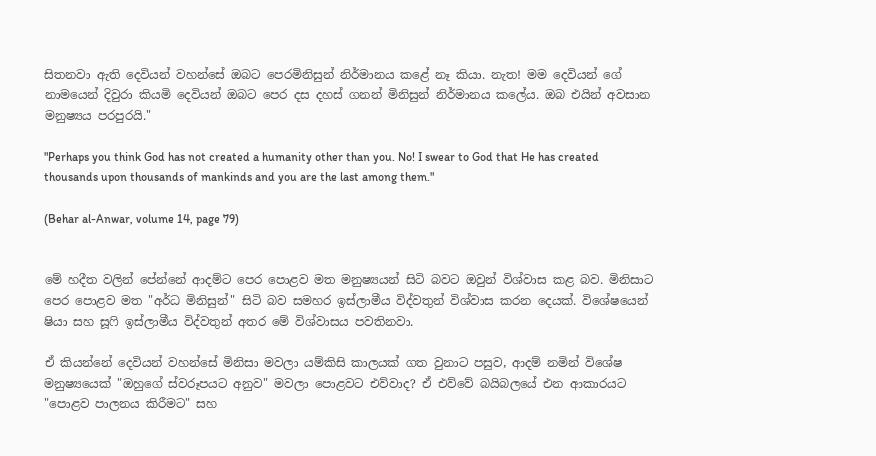සිතනවා ඇති දෙවියන් වහන්සේ ඔබට පෙරමිනිසුන් නිර්මානය කළේ නෑ කියා. නැත! මම දෙවියන් ගේ නාමයෙන් දිවුරා කියමි දෙවියන් ඔබට පෙර දස දහස් ගනන් මිනිසුන් නිර්මානය කලේය. ඔබ එයින් අවසාන මනුෂ්‍යය පරපුරයි."

"Perhaps you think God has not created a humanity other than you. No! I swear to God that He has created thousands upon thousands of mankinds and you are the last among them."

(Behar al-Anwar, volume 14, page 79)


මේ හදීත වලින් පේන්නේ ආදම්ට පෙර පොළව මත මනුෂ්‍යයන් සිටි බවට ඔවුන් විශ්වාස කළ බව. මිනිසාට පෙර පොළව මත "අර්ධ මිනිසුන්" සිටි බව සමහර ඉස්ලාමීය විද්වතුන් විශ්වාස කරන දෙයක්. විශේෂයෙන් ෂියා සහ සූෆි ඉස්ලාමීය විද්වතුන් අතර මේ විශ්වාසය පවතිනවා.

ඒ කියන්නේ දෙවියන් වහන්සේ මිනිසා මවලා යම්කිසි කාලයක් ගත වුනාට පසුව, ආදම් නමින් විශේෂ මනුෂ්‍යයෙක් "ඔහුගේ ස්වරූපයට අනුව" මවලා පොළවට එව්වාද? ඒ එව්වේ බයිබලයේ එන ආකාරයට "පොළව පාලනය කිරීමට" සහ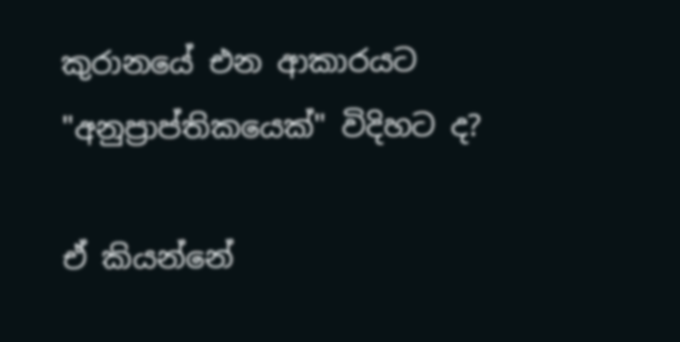කුරානයේ එන ආකාරයට "අනුප්‍රාප්තිකයෙක්" විදිහට ද?

ඒ කියන්නේ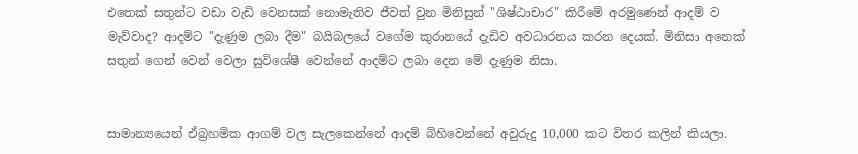එතෙක් සතුන්ට වඩා වැඩි වෙනසක් නොමැතිව ජීවත් වුන මිනිසුන් "ශිෂ්ඨාචාර" කිරීමේ අරමුණෙන් ආදම් ව මැව්වාද? ආදම්ට "දැණුම ලබා දීම" බයිබලයේ වගේම කුරානයේ දැඩිව අවධාරනය කරන දෙයක්. මිනිසා අනෙක් සතුන් ගෙන් වෙන් වෙලා සුවිශේෂී වෙන්නේ ආදම්ට ලබා දෙන මේ දැණුම නිසා.


සාමාන්‍යයෙන් ඒබ්‍රහමික ආගම් වල සැලකෙන්නේ ආදම් බිහිවෙන්නේ අවුරුදු 10,000 කට විතර කලින් කියලා.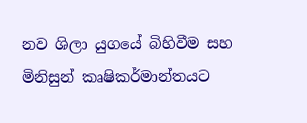නව ශිලා යුගයේ බිහිවීම සහ මිනිසුන් කෘෂිකර්මාන්තයට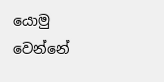යොමු වෙන්නේ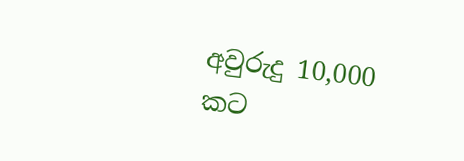අවුරුදු 10,000 කට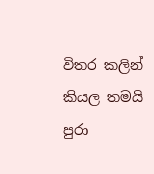විතර කලින් කියල තමයි පුරා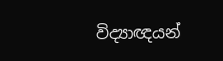විද්‍යාඥයන්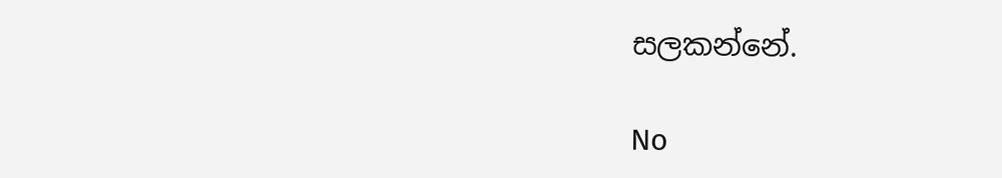සලකන්නේ.

No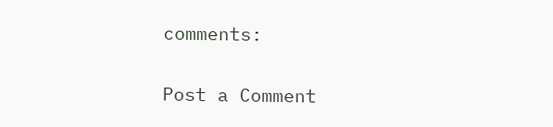comments:

Post a Comment